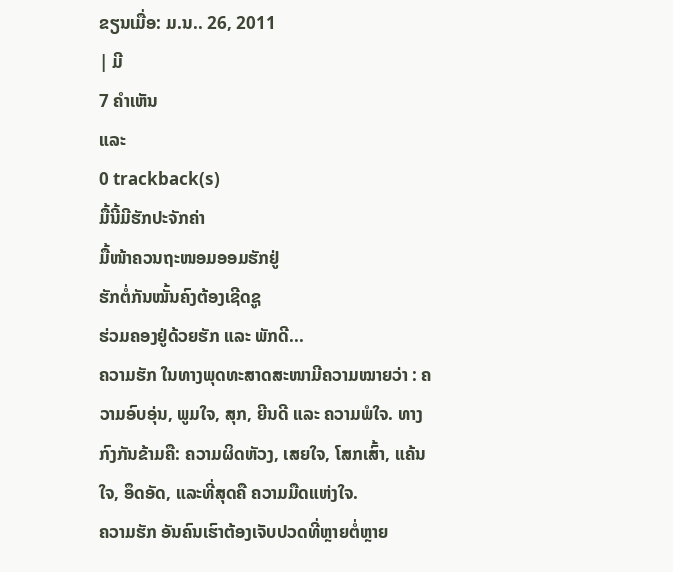ຂຽນເມື່ອ: ມ.ນ.. 26, 2011
| ມີ
7 ຄຳເຫັນ
ແລະ
0 trackback(s)
ມື້ນີ້ມີຮັກປະຈັກຄ່າ
ມື້ໜ້າຄວນຖະໜອມອອມຮັກຢູ່
ຮັກຕໍ່ກັນໝັ້ນຄົງຕ້ອງເຊີດຊູ
ຮ່ວມຄອງຢູ່ດ້ວຍຮັກ ແລະ ພັກດີ...
ຄວາມຮັກ ໃນທາງພຸດທະສາດສະໜາມີຄວາມໝາຍວ່າ : ຄວາມອົບອຸ່ນ, ພູມໃຈ, ສຸກ, ຍີນດີ ແລະ ຄວາມພໍໃຈ. ທາງກົງກັນຂ້າມຄື: ຄວາມຜິດຫັວງ, ເສຍໃຈ, ໂສກເສົ້າ, ແຄ້ນໃຈ, ອຶດອັດ, ແລະທີ່ສຸດຄື ຄວາມມືດແຫ່ງໃຈ.
ຄວາມຮັກ ອັນຄົນເຮົາຕ້ອງເຈັບປວດທີ່ຫຼາຍຕໍ່ຫຼາຍ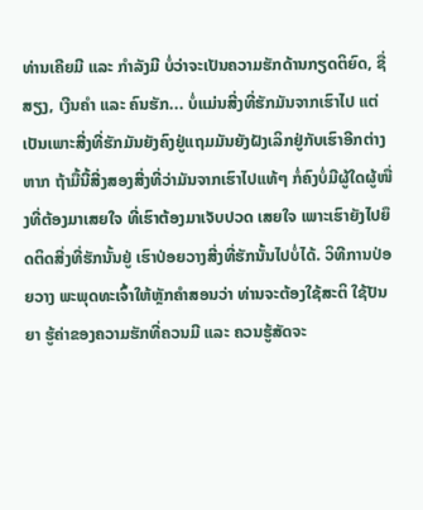ທ່ານເຄີຍມີ ແລະ ກໍາລັງມີ ບໍ່ວ່າຈະເປັນຄວາມຮັກດ້ານກຽດຕິຍົດ, ຊື່ສຽງ, ເງີນຄໍາ ແລະ ຄົນຮັກ... ບໍ່ແມ່ນສີ່ງທີ່ຮັກມັນຈາກເຮົາໄປ ແຕ່ເປັນເພາະສີ່ງທີ່ຮັກມັນຍັງຄົງຢູ່ແຖມມັນຍັງຝັງເລິກຢູ່ກັບເຮົາອີກຕ່າງຫາກ ຖ້າມື້ນີ້ສີ່ງສອງສີ່ງທີ່ວ່າມັນຈາກເຮົາໄປແທ້ໆ ກໍ່ຄົງບໍ່ມີຜູ້ໃດຜູ້ໜື່ງທີ່ຕ້ອງມາເສຍໃຈ ທີ່ເຮົາຕ້ອງມາເຈັບປວດ ເສຍໃຈ ເພາະເຮົາຍັງໄປຍຶດຕິດສີ່ງທີ່ຮັກນັ້ນຢູ່ ເຮົາປ່ອຍວາງສີ່ງທີ່ຮັກນັ້ນໄປບໍ່ໄດ້. ວິທີການປ່ອຍວາງ ພະພຸດທະເຈົ້າໃຫ້ຫຼັກຄໍາສອນວ່າ ທ່ານຈະຕ້ອງໃຊ້ສະຕິ ໃຊ້ປັນຍາ ຮູ້ຄ່າຂອງຄວາມຮັກທີ່ຄວນມີ ແລະ ຄວນຮູ້ສັດຈະ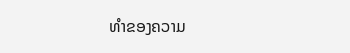ທໍາຂອງຄວາມ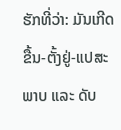ຮັກທີ່ວ່າ: ມັນເກີດຂື້ນ-ຕັ້ງຢູ່-ແປສະພາບ ແລະ ດັບ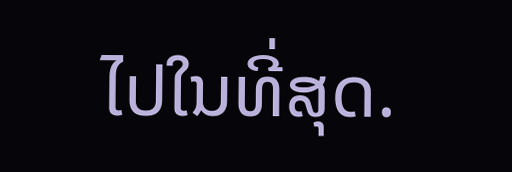ໄປໃນທີ່ສຸດ.